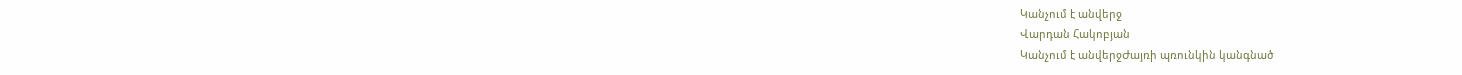Կանչում է անվերջ
Վարդան Հակոբյան
Կանչում է անվերջԺայռի պռունկին կանգնած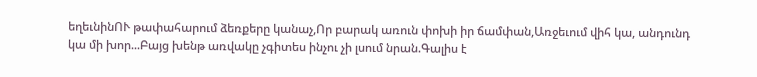եղեւնինՈՒ թափահարում ձեռքերը կանաչ,Որ բարակ առուն փոխի իր ճամփան,Առջեւում վիհ կա, անդունդ կա մի խոր...Բայց խենթ առվակը չգիտես ինչու չի լսում նրան.Գալիս է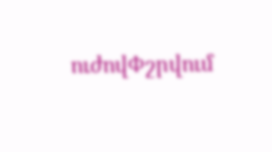ուժովՓշրվում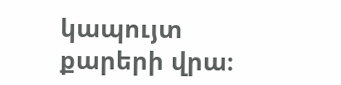կապույտ քարերի վրա։